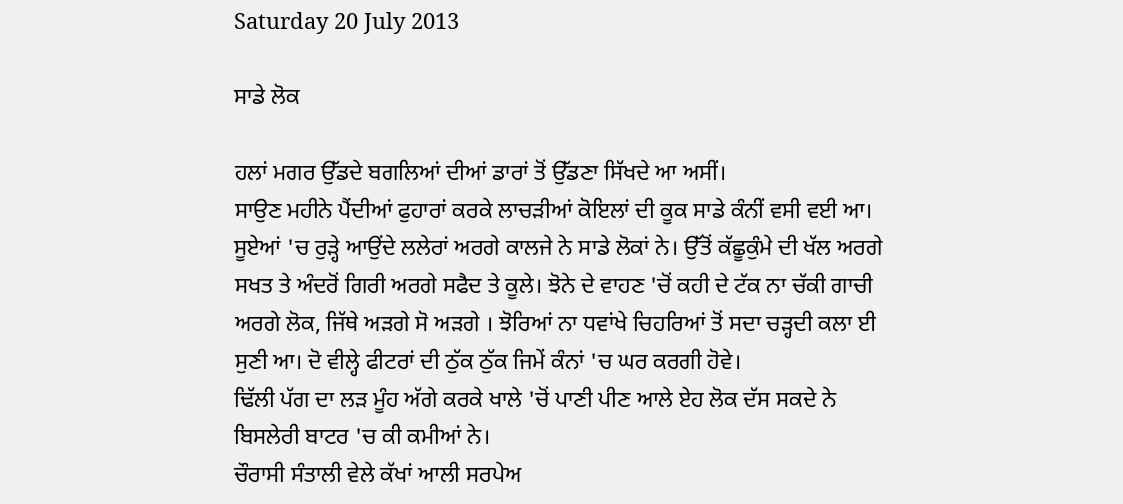Saturday 20 July 2013

ਸਾਡੇ ਲੋਕ

ਹਲਾਂ ਮਗਰ ਉੱਡਦੇ ਬਗਲਿਆਂ ਦੀਆਂ ਡਾਰਾਂ ਤੋਂ ਉੱਡਣਾ ਸਿੱਖਦੇ ਆ ਅਸੀਂ।
ਸਾਉਣ ਮਹੀਨੇ ਪੈਂਦੀਆਂ ਫੁਹਾਰਾਂ ਕਰਕੇ ਲਾਚੜੀਆਂ ਕੋਇਲਾਂ ਦੀ ਕੂਕ ਸਾਡੇ ਕੰਨੀਂ ਵਸੀ ਵਈ ਆ।
ਸੂਏਆਂ 'ਚ ਰੁੜ੍ਹੇ ਆਉਂਦੇ ਲਲੇਰਾਂ ਅਰਗੇ ਕਾਲਜੇ ਨੇ ਸਾਡੇ ਲੋਕਾਂ ਨੇ। ਉੱਤੋਂ ਕੱਛੂਕੁੰਮੇ ਦੀ ਖੱਲ ਅਰਗੇ ਸਖਤ ਤੇ ਅੰਦਰੋਂ ਗਿਰੀ ਅਰਗੇ ਸਫੈਦ ਤੇ ਕੂਲੇ। ਝੋਨੇ ਦੇ ਵਾਹਣ 'ਚੋਂ ਕਹੀ ਦੇ ਟੱਕ ਨਾ ਚੱਕੀ ਗਾਚੀ ਅਰਗੇ ਲੋਕ, ਜਿੱਥੇ ਅੜਗੇ ਸੋ ਅੜਗੇ । ਝੋਰਿਆਂ ਨਾ ਧਵਾਂਖੇ ਚਿਹਰਿਆਂ ਤੋਂ ਸਦਾ ਚੜ੍ਹਦੀ ਕਲਾ ਈ ਸੁਣੀ ਆ। ਦੋ ਵੀਲ੍ਹੇ ਫੀਟਰਾਂ ਦੀ ਠੁੱਕ ਠੁੱਕ ਜਿਮੇਂ ਕੰਨਾਂ 'ਚ ਘਰ ਕਰਗੀ ਹੋਵੇ।
ਢਿੱਲੀ ਪੱਗ ਦਾ ਲੜ ਮੂੰਹ ਅੱਗੇ ਕਰਕੇ ਖਾਲੇ 'ਚੋਂ ਪਾਣੀ ਪੀਣ ਆਲੇ ਏਹ ਲੋਕ ਦੱਸ ਸਕਦੇ ਨੇ ਬਿਸਲੇਰੀ ਬਾਟਰ 'ਚ ਕੀ ਕਮੀਆਂ ਨੇ।
ਚੌਰਾਸੀ ਸੰਤਾਲੀ ਵੇਲੇ ਕੱਖਾਂ ਆਲੀ ਸਰਪੇਅ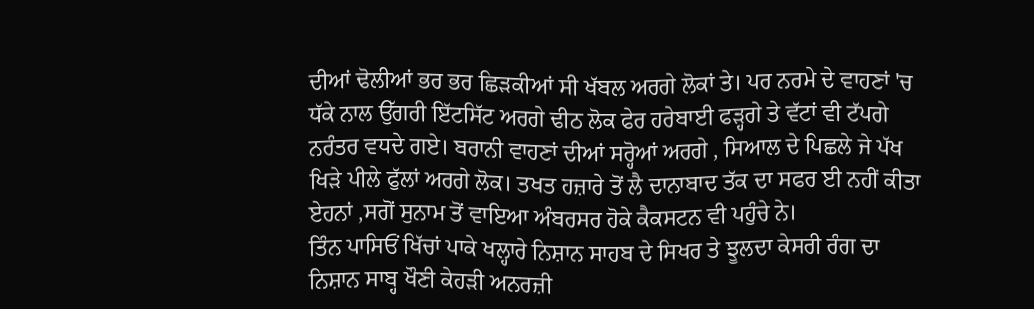ਦੀਆਂ ਢੋਲੀਆਂ ਭਰ ਭਰ ਛਿੜਕੀਆਂ ਸੀ ਖੱਬਲ ਅਰਗੇ ਲੋਕਾਂ ਤੇ। ਪਰ ਨਰਮੇ ਦੇ ਵਾਹਣਾਂ 'ਚ ਧੱਕੇ ਨਾਲ ਉੱਗਰੀ ਇੱਟਸਿੱਟ ਅਰਗੇ ਢੀਠ ਲੋਕ ਫੇਰ ਹਰੇਬਾਈ ਫੜ੍ਹਗੇ ਤੇ ਵੱਟਾਂ ਵੀ ਟੱਪਗੇ ਨਰੰਤਰ ਵਧਦੇ ਗਏ। ਬਰਾਨੀ ਵਾਹਣਾਂ ਦੀਆਂ ਸਰ੍ਹੋਆਂ ਅਰਗੇ , ਸਿਆਲ ਦੇ ਪਿਛਲੇ ਜੇ ਪੱਖ ਖਿੜੇ ਪੀਲੇ ਫੁੱਲਾਂ ਅਰਗੇ ਲੋਕ। ਤਖਤ ਹਜ਼ਾਰੇ ਤੋਂ ਲੈ ਦਾਨਾਬਾਦ ਤੱਕ ਦਾ ਸਫਰ ਈ ਨਹੀਂ ਕੀਤਾ ਏਹਨਾਂ ,ਸਗੋਂ ਸੁਨਾਮ ਤੋਂ ਵਾਇਆ ਅੰਬਰਸਰ ਹੋਕੇ ਕੈਕਸਟਨ ਵੀ ਪਹੁੰਚੇ ਨੇ।
ਤਿੰਨ ਪਾਸਿਓਂ ਖਿੱਚਾਂ ਪਾਕੇ ਖਲ੍ਹਾਰੇ ਨਿਸ਼ਾਨ ਸਾਹਬ ਦੇ ਸਿਖਰ ਤੇ ਝੂਲਦਾ ਕੇਸਰੀ ਰੰਗ ਦਾ ਨਿਸ਼ਾਨ ਸਾਬ੍ਹ ਖੌਣੀ ਕੇਹੜੀ ਅਨਰਜ਼ੀ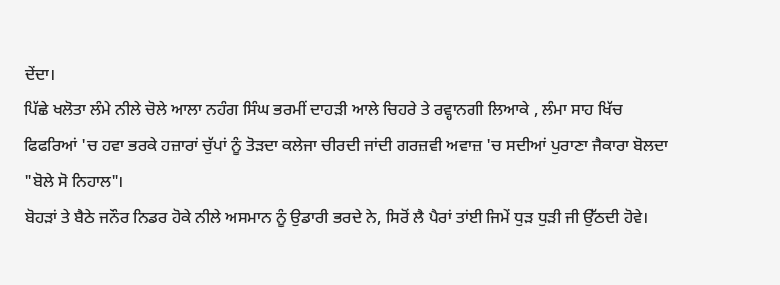ਦੇਂਦਾ।
ਪਿੱਛੇ ਖਲੋਤਾ ਲੰਮੇ ਨੀਲੇ ਚੋਲੇ ਆਲਾ ਨਹੰਗ ਸਿੰਘ ਭਰਮੀਂ ਦਾਹੜੀ ਆਲੇ ਚਿਹਰੇ ਤੇ ਰਵ੍ਹਾਨਗੀ ਲਿਆਕੇ , ਲੰਮਾ ਸਾਹ ਖਿੱਚ ਫਿਫਰਿਆਂ 'ਚ ਹਵਾ ਭਰਕੇ ਹਜ਼ਾਰਾਂ ਚੁੱਪਾਂ ਨੂੰ ਤੋੜਦਾ ਕਲੇਜਾ ਚੀਰਦੀ ਜਾਂਦੀ ਗਰਜ਼ਵੀ ਅਵਾਜ਼ 'ਚ ਸਦੀਆਂ ਪੁਰਾਣਾ ਜੈਕਾਰਾ ਬੋਲਦਾ "ਬੋਲੇ ਸੋ ਨਿਹਾਲ"।
ਬੋਹੜਾਂ ਤੇ ਬੈਠੇ ਜਨੌਰ ਨਿਡਰ ਹੋਕੇ ਨੀਲੇ ਅਸਮਾਨ ਨੂੰ ਉਡਾਰੀ ਭਰਦੇ ਨੇ, ਸਿਰੋਂ ਲੈ ਪੈਰਾਂ ਤਾਂਈ ਜਿਮੇਂ ਧੁੜ ਧੁੜੀ ਜੀ ਉੱਠਦੀ ਹੋਵੇ।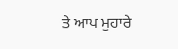ਤੇ ਆਪ ਮੁਹਾਰੇ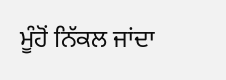ਮੂੰਹੋਂ ਨਿੱਕਲ ਜਾਂਦਾ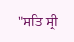"ਸਤਿ ਸ੍ਰੀ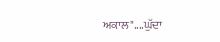ਅਕਾਲ"....ਘੁੱਦਾ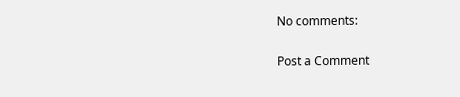No comments:

Post a Comment